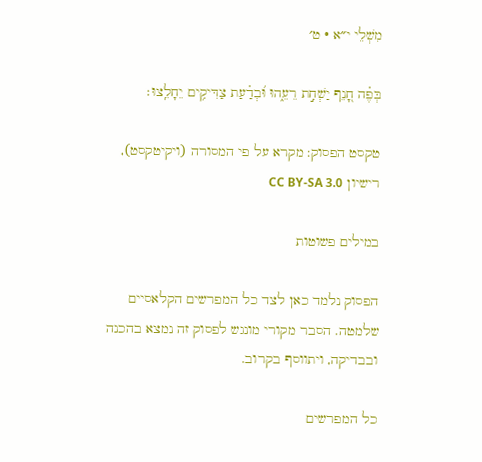מִשְׁלֵי י״א · ט׳

בְּפֶ֗ה חָ֭נֵף יַשְׁחִ֣ת רֵעֵ֑הוּ וּ֝בְדַ֗עַת צַדִּיקִ֥ים יֵחָלֵֽצוּ׃

טקסט הפסוק: מקרא על פי המסורה (ויקיטקסט), רישיון CC BY-SA 3.0

במילים פשוטות

הפסוק נלמד כאן לצד כל המפרשים הקלאסיים שלמטה. הסבר מקורי מונגש לפסוק זה נמצא בהכנה ובבדיקה, ויתווסף בקרוב.

כל המפרשים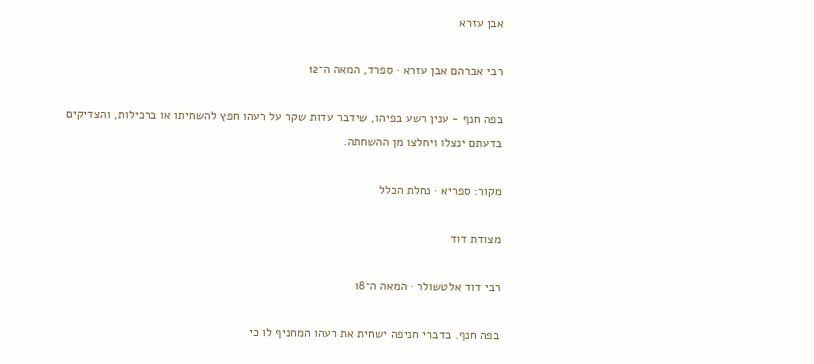אבן עזרא

רבי אברהם אבן עזרא · ספרד, המאה ה־12

בפה חנף - ענין רשע בפיהו, שידבר עדות שקר על רעהו חפץ להשחיתו או ברכילות, והצדיקים בדעתם ינצלו ויחלצו מן ההשחתה.

מקור: ספריא · נחלת הכלל

מצודת דוד

רבי דוד אלטשולר · המאה ה־18

בפה חנף. בדברי חניפה ישחית את רעהו המחניף לו כי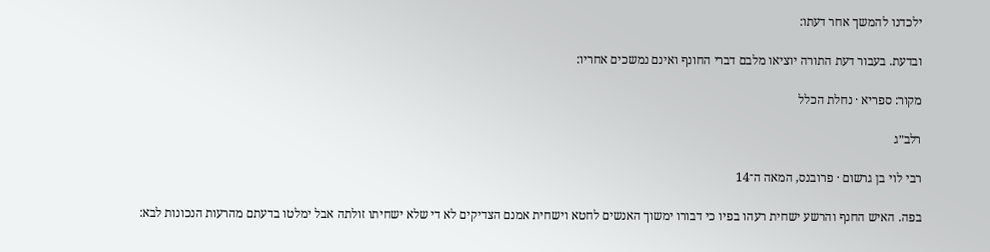ילכדנו להמשך אחר דעתו:

ובדעת. בעבור דעת התורה יוציאו מלבם דברי החונף ואינם נמשכים אחריו:

מקור: ספריא · נחלת הכלל

רלב״ג

רבי לוי בן גרשום · פרובנס, המאה ה־14

בפה. האיש החנף והרשע ישחית רעהו בפיו כי דבורו ימשוך האנשים לחטא וישחית אמנם הצדיקים לא די שלא ישחיתו זולתה אבל ימלטו בדעתם מהרעות הנכונות לבא: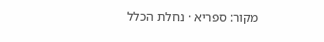מקור: ספריא · נחלת הכלל